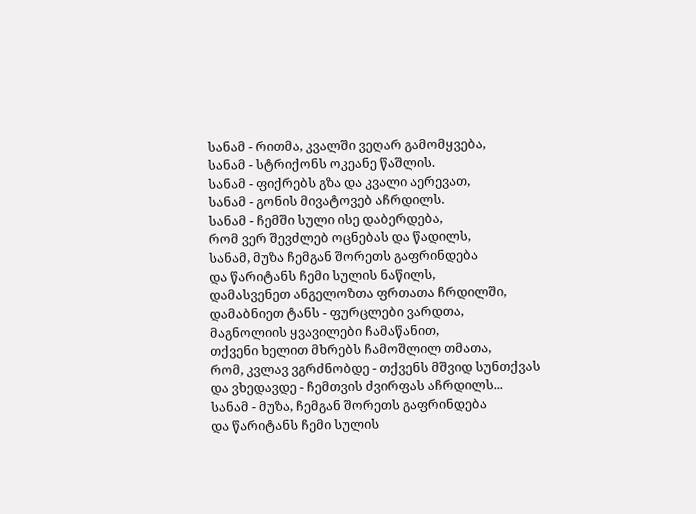სანამ - რითმა, კვალში ვეღარ გამომყვება,
სანამ - სტრიქონს ოკეანე წაშლის.
სანამ - ფიქრებს გზა და კვალი აერევათ,
სანამ - გონის მივატოვებ აჩრდილს.
სანამ - ჩემში სული ისე დაბერდება,
რომ ვერ შევძლებ ოცნებას და წადილს,
სანამ, მუზა ჩემგან შორეთს გაფრინდება
და წარიტანს ჩემი სულის ნაწილს,
დამასვენეთ ანგელოზთა ფრთათა ჩრდილში,
დამაბნიეთ ტანს - ფურცლები ვარდთა,
მაგნოლიის ყვავილები ჩამაწანით,
თქვენი ხელით მხრებს ჩამოშლილ თმათა,
რომ, კვლავ ვგრძნობდე - თქვენს მშვიდ სუნთქვას
და ვხედავდე - ჩემთვის ძვირფას აჩრდილს...
სანამ - მუზა, ჩემგან შორეთს გაფრინდება
და წარიტანს ჩემი სულის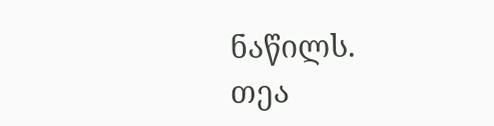ნაწილს.
თეა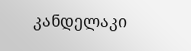კანდელაკი